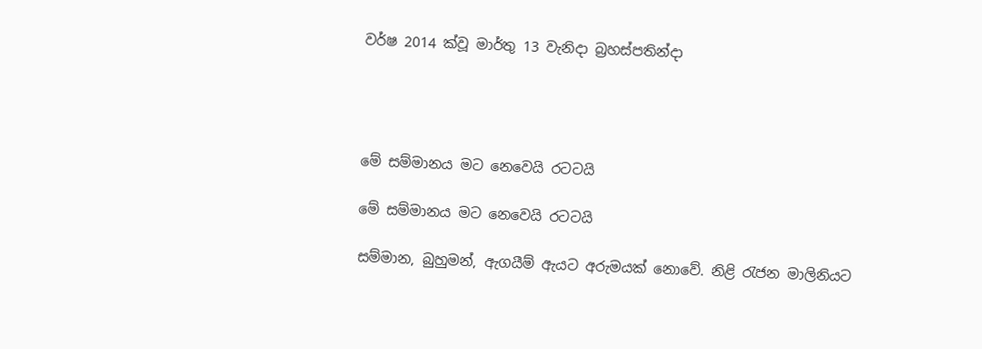වර්ෂ 2014 ක්වූ මාර්තු 13 වැනිදා බ්‍රහස්පතින්දා




මේ සම්මානය මට නෙවෙයි රටටයි

මේ සම්මානය මට නෙවෙයි රටටයි

සම්මාන, බුහුමන්, ඇගයීම් ඇයට අරුමයක් නොවේ. නිළි රැජන මාලිනියට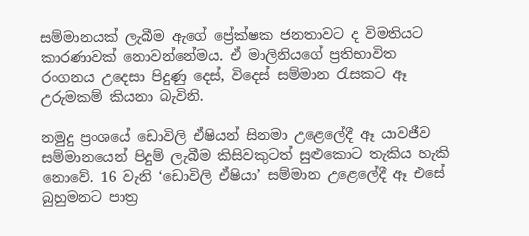සම්මානයක් ලැබීම ඇගේ ප්‍රේක්ෂක ජනතාවට ද විමතියට කාරණාවක් නොවන්නේමය. ඒ මාලිනියගේ ප්‍රතිභාවිත රංගනය උදෙසා පිදුණු දෙස්, විදෙස් සම්මාන රැසකට ඈ උරුමකම් කියනා බැවිනි.

නමුදු ප්‍රංශයේ ඩොවිලි ඒෂියන් සිනමා උළෙලේදී ඈ යාවජීව සම්මානයෙන් පිදුම් ලැබීම කිසිවකුටත් සුළුකොට තැකිය හැකි නොවේ. 16 වැනි ‘ඩොවිලි ඒෂියා’ සම්මාන උළෙලේදී ඈ එසේ බුහුමනට පාත්‍ර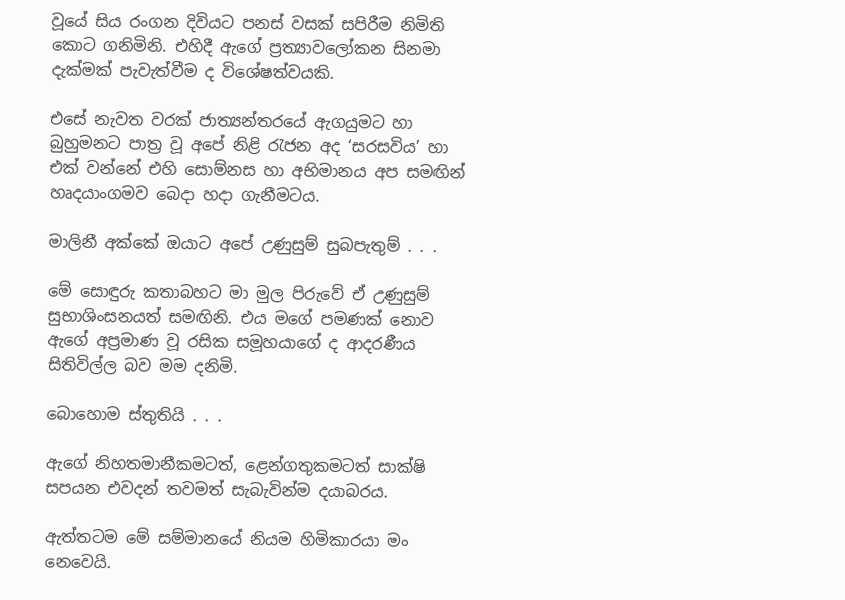වූයේ සිය රංගන දිවියට පනස් වසක් සපිරීම නිමිති කොට ගනිමිනි. එහිදී ඇගේ ප්‍රත්‍යාවලෝකන සිනමා දැක්මක් පැවැත්වීම ද විශේෂත්වයකි.

එසේ නැවත වරක් ජාත්‍යන්තරයේ ඇගයුමට හා බුහුමනට පාත්‍ර වූ අපේ නිළි රැජන අද ‘සරසවිය’ හා එක් වන්නේ එහි සොම්නස හා අභිමානය අප සමඟින් හෘදයාංගමව බෙදා හදා ගැනීමටය.

මාලිනී අක්කේ ඔයාට අපේ උණුසුම් සුබපැතුම් . . .

මේ සොඳුරු කතාබහට මා මුල පිරුවේ ඒ උණුසුම් සුභාශිංසනයත් සමඟිනි. එය මගේ පමණක් නොව ඇගේ අප්‍රමාණ වූ රසික සමූහයාගේ ද ආදරණීය සිතිවිල්ල බව මම දනිමි.

බොහොම ස්තුතියි . . .

ඇගේ නිහතමානීකමටත්, ළෙන්ගතුකමටත් සාක්ෂි සපයන එවදන් තවමත් සැබැවින්ම දයාබරය.

ඇත්තටම මේ සම්මානයේ නියම හිමිකාරයා මං නෙවෙයි.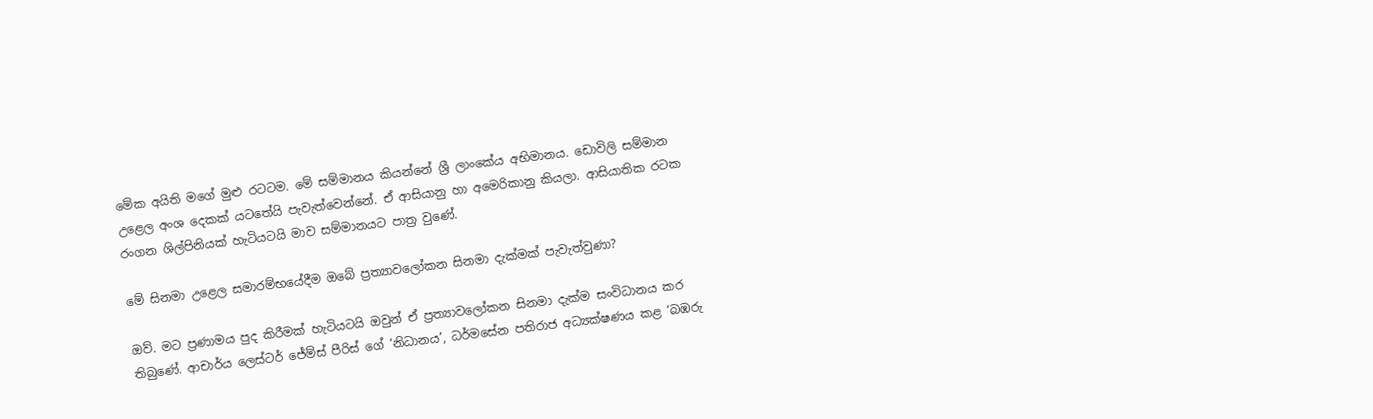මේක අයිති මගේ මුළු රටටම. මේ සම්මානය කියන්නේ ශ්‍රී ලාංකේය අභිමානය. ඩොවිලි සම්මාන උළෙල අංශ දෙකක් යටතේයි පැවැත්වෙන්නේ. ඒ ආසියානු හා අමෙරිකානු කියලා. ආසියාතික රටක රංගන ශිල්පිනියක් හැටියටයි මාව සම්මානයට පාත්‍ර වුණේ.

මේ සිනමා උළෙල සමාරම්භයේදීම ඔබේ ප්‍රත්‍යාවලෝකන සිනමා දැක්මක් පැවැත්වුණා?

ඔව්. මට ප්‍රණාමය පුද කිරීමක් හැටියටයි ඔවුන් ඒ ප්‍රත්‍යාවලෝකන සිනමා දැක්ම සංවිධානය කර තිබුණේ. ආචාර්ය ලෙස්ටර් ජේම්ස් පීරිස් ගේ ‘නිධානය’, ධර්මසේන පතිරාජ අධ්‍යක්ෂණය කළ ‘බඹරු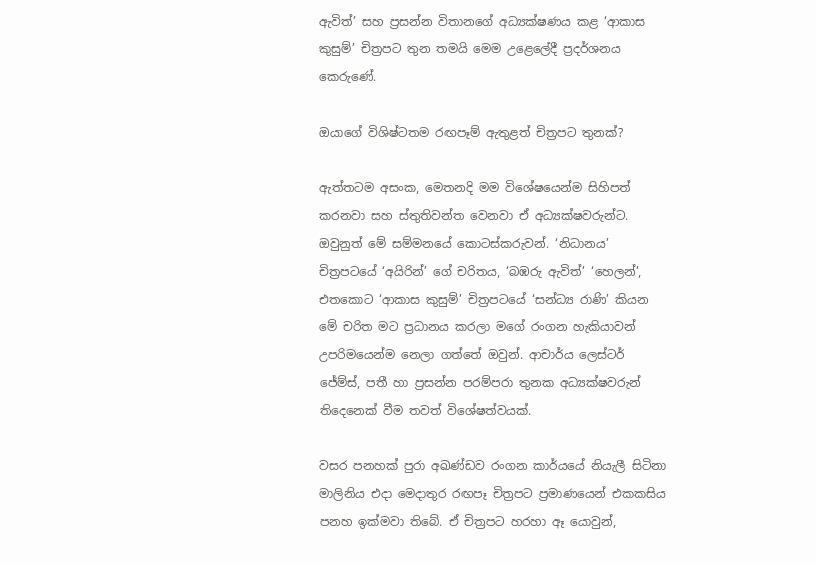ඇවිත්’ සහ ප්‍රසන්න විතානගේ අධ්‍යක්ෂණය කළ ‘ආකාස කුසුම්’ චිත්‍රපට තුන තමයි මෙම උළෙලේදී ප්‍රදර්ශනය කෙරුණේ.

ඔයාගේ විශිෂ්ටතම රඟපෑම් ඇතුළත් චිත්‍රපට තුනක්?

ඇත්තටම අසංක, මෙතනදි මම විශේෂයෙන්ම සිහිපත් කරනවා සහ ස්තුතිවන්ත වෙනවා ඒ අධ්‍යක්ෂවරුන්ට. ඔවුනුත් මේ සම්මනයේ කොටස්කරුවන්. ‘නිධානය’ චිත්‍රපටයේ ‘අයිරින්’ ගේ චරිතය, ‘බඹරු ඇවිත්’ ‘හෙලන්’, එතකොට ‘ආකාස කුසුම්’ චිත්‍රපටයේ ‘සන්ධ්‍ය රාණි’ කියන මේ චරිත මට ප්‍රධානය කරලා මගේ රංගන හැකියාවන් උපරිමයෙන්ම නෙලා ගත්තේ ඔවුන්. ආචාර්ය ලෙස්ටර් ජේම්ස්, පතී හා ප්‍රසන්න පරම්පරා තුනක අධ්‍යක්ෂවරුන් තිදෙනෙක් වීම තවත් විශේෂත්වයක්.

වසර පනහක් පුරා අඛණ්ඩව රංගන කාර්යයේ නියැලී සිටිනා මාලිනිය එදා මෙදාතුර රඟපෑ චිත්‍රපට ප්‍රමාණයෙන් එකකසිය පනහ ඉක්මවා තිබේ. ඒ චිත්‍රපට හරහා ඈ යොවුන්,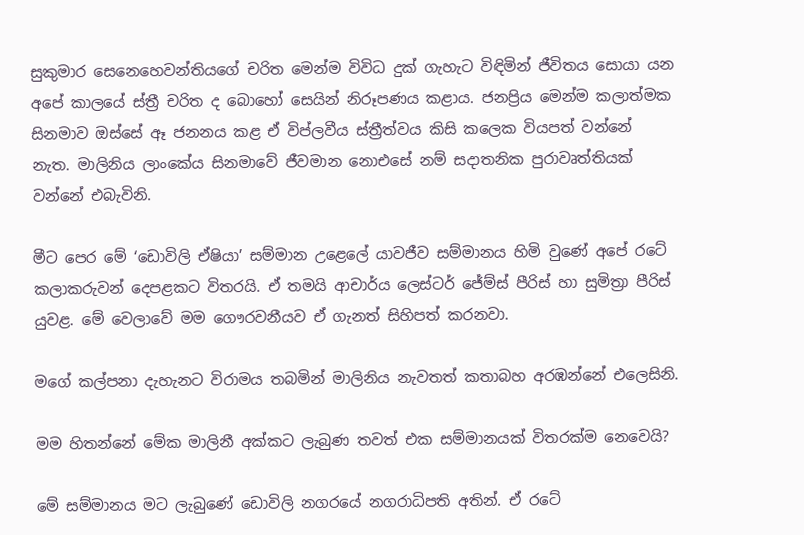සුකුමාර සෙනෙහෙවන්තියගේ චරිත මෙන්ම විවිධ දුක් ගැහැට විඳිමින් ජීවිතය සොයා යන අපේ කාලයේ ස්ත්‍රී චරිත ද බොහෝ සෙයින් නිරූපණය කළාය. ජනප්‍රිය මෙන්ම කලාත්මක සිනමාව ඔස්සේ ඈ ජනනය කළ ඒ විප්ලවීය ස්ත්‍රීත්වය කිසි කලෙක වියපත් වන්නේ නැත. මාලිනිය ලාංකේය සිනමාවේ ජීවමාන නොඑසේ නම් සදාතනික පුරාවෘත්තියක් වන්නේ එබැවිනි.

මීට පෙර මේ ‘ඩොවිලි ඒෂියා’ සම්මාන උළෙලේ යාවජීව සම්මානය හිමි වුණේ අපේ රටේ කලාකරුවන් දෙපළකට විතරයි. ඒ තමයි ආචාර්ය ලෙස්ටර් ජේම්ස් පීරිස් හා සුමිත්‍රා පීරිස් යුවළ. මේ වෙලාවේ මම ගෞරවනීයව ඒ ගැනත් සිහිපත් කරනවා.

මගේ කල්පනා දැහැනට විරාමය තබමින් මාලිනිය නැවතත් කතාබහ අරඹන්නේ එලෙසිනි.

මම හිතන්නේ මේක මාලිනී අක්කට ලැබුණ තවත් එක සම්මානයක් විතරක්ම නෙවෙයි?

මේ සම්මානය මට ලැබුණේ ඩොවිලි නගරයේ නගරාධිපති අතින්. ඒ රටේ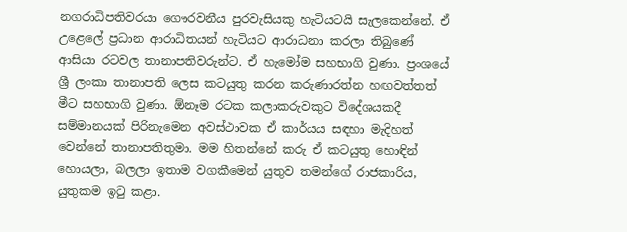නගරාධිපතිවරයා ගෞරවනීය පුරවැසියකු හැටියටයි සැලකෙන්නේ. ඒ උළෙලේ ප්‍රධාන ආරාධිතයන් හැටියට ආරාධනා කරලා තිබුණේ ආසියා රටවල තානාපතිවරුන්ට. ඒ හැමෝම සහභාගි වුණා. ප්‍රංශයේ ශ්‍රී ලංකා තානාපති ලෙස කටයුතු කරන කරුණාරත්න හඟවත්තත් මීට සහභාගි වුණා. ඕනෑම රටක කලාකරුවකුට විදේශයකදී සම්මානයක් පිරිනැමෙන අවස්ථාවක ඒ කාර්යය සඳහා මැදිහත් වෙන්නේ තානාපතිතුමා. මම හිතන්නේ කරු ඒ කටයුතු හොඳින් හොයලා, බලලා ඉතාම වගකීමෙන් යුතුව තමන්ගේ රාජකාරිය, යුතුකම ඉටු කළා.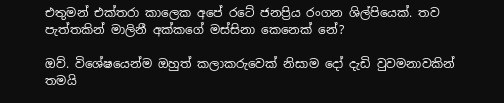එතුමන් එක්තරා කාලෙක අපේ රටේ ජනප්‍රිය රංගන ශිල්පියෙක්. තව පැත්තකින් මාලිනී අක්කගේ මස්සිනා කෙනෙක් නේ?

ඔව්. විශේෂයෙන්ම ඔහුත් කලාකරුවෙක් නිසාම දෝ දැඩි වුවමනාවකින් තමයි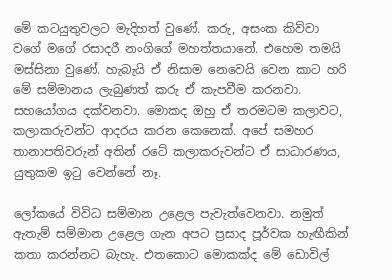මේ කටයුතුවලට මැදිහත් වුණේ. කරු, අසංක කිව්වා වගේ මගේ රසාදරී නංගිගේ මහත්තයානේ. එහෙම තමයි මස්සිනා වුණේ. හැබැයි ඒ නිසාම නෙවෙයි වෙන කාට හරි මේ සම්මානය ලැබුණත් කරු ඒ කැපවීම කරනවා. සහයෝගය දක්වනවා. මොකද ඔහු ඒ තරමටම කලාවට, කලාකරුවන්ට ආදරය කරන කෙනෙක්. අපේ සමහර තානාපතිවරුන් අතින් රටේ කලාකරුවන්ට ඒ සාධාරණය, යුතුකම ඉටු වෙන්නේ නෑ.

ලෝකයේ විවිධ සම්මාන උළෙල පැවැත්වෙනවා. නමුත් ඇතැම් සම්මාන උළෙල ගැන අපට ප්‍රසාද පූර්වක හැඟීකින් කතා කරන්නට බැහැ. එතකොට මොකක්ද මේ ඩොවිල්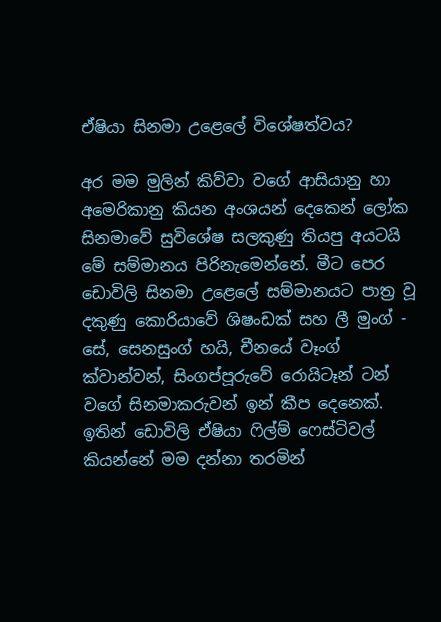ඒෂියා සිනමා උළෙලේ විශේෂත්වය?

අර මම මුලින් කිව්වා වගේ ආසියානු හා අමෙරිකානු කියන අංශයන් දෙකෙන් ලෝක සිනමාවේ සුවිශේෂ සලකුණු තියපු අයටයි මේ සම්මානය පිරිනැමෙන්නේ. මීට පෙර ඩොවිලි සිනමා උළෙලේ සම්මානයට පාත්‍ර වූ දකුණු කොරියාවේ ශිෂංඩක් සහ ලී මුංග් - සේ, සෙනසුංග් හයි, චීනයේ වෑංග් ක්වාන්වන්, සිංගප්පූරුවේ රොයිටෑන් ටන් වගේ සිනමාකරුවන් ඉන් කීප දෙනෙක්. ඉතින් ඩොවිලි ඒෂියා ෆිල්ම් ෆෙස්ටිවල් කියන්නේ මම දන්නා තරමින්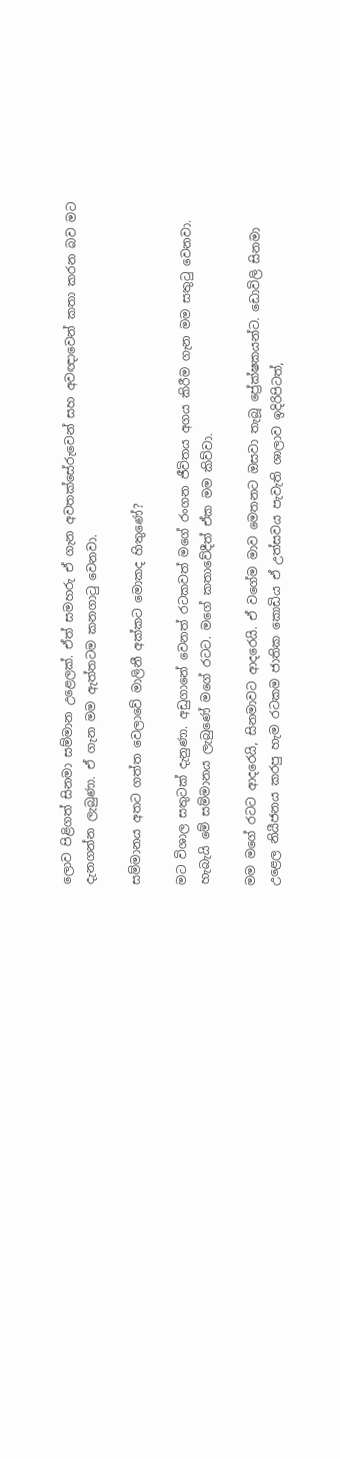ලොව පිළිගත් සිනමා සම්මාන උළෙලක්. ඒත් සමහරු ඒ ගැන අවතක්සේරුවෙන් සහ අවඥාවෙන් කතා කරන බව මට දැනගන්න ලැබුණා. ඒ ගැන මම ඇත්තටම කනගාටු වෙනවා.

සම්මානය අතට ගත්ත වෙලාවේ මාලිනී අක්කට මොකද හිතුණේ?

මට විශාල සතුටක් දැනුණා. අඩුගානේ වෙනත් රටකවත් මගේ රංගන ජීවිතය අගය කිරීම ගැන මම සතුටු වෙනවා. හැබැයි මේ සම්මානය ලැබුණේ මගේ රටට. මගේ කතාවේදීත් ඒක මම කිව්වා.

මම මගේ රටට ආදරෙයි, සිනමාවට ආදරෙයි. ඒ වගේම මාව මෙතනට ඔසවා තැබූ ප්‍රේක්ෂකයන්ට. ඩොවිලි සිනමා උළෙල නියීජනය කරපු හැම රටකම ජාතික කොඩිය ඒ උත්සවය පැවැති ශාලාව ඉදිරිපිටත්,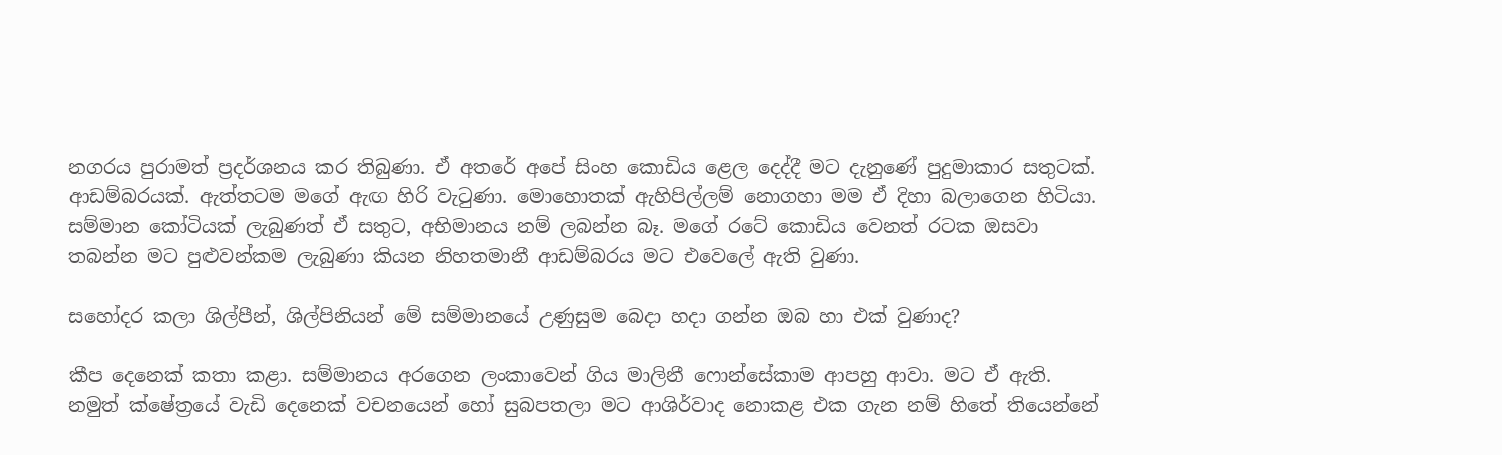නගරය පුරාමත් ප්‍රදර්ශනය කර තිබුණා. ඒ අතරේ අපේ සිංහ කොඩිය ළෙල දෙද්දී මට දැනුණේ පුදුමාකාර සතුටක්. ආඩම්බරයක්. ඇත්තටම මගේ ඇඟ හිරි වැටුණා. මොහොතක් ඇහිපිල්ලම් නොගහා මම ඒ දිහා බලාගෙන හිටියා. සම්මාන කෝටියක් ලැබුණත් ඒ සතුට, අභිමානය නම් ලබන්න බෑ. මගේ රටේ කොඩිය වෙනත් රටක ඔසවා තබන්න මට පුළුවන්කම ලැබුණා කියන නිහතමානී ආඩම්බරය මට එවෙලේ ඇති වුණා.

සහෝදර කලා ශිල්පීන්, ශිල්පිනියන් මේ සම්මානයේ උණුසුම බෙදා හදා ගන්න ඔබ හා එක් වුණාද?

කීප දෙනෙක් කතා කළා. සම්මානය අරගෙන ලංකාවෙන් ගිය මාලිනී ෆොන්සේකාම ආපහු ආවා. මට ඒ ඇති. නමුත් ක්ෂේත්‍රයේ වැඩි දෙනෙක් වචනයෙන් හෝ සුබපතලා මට ආශිර්වාද නොකළ එක ගැන නම් හිතේ තියෙන්නේ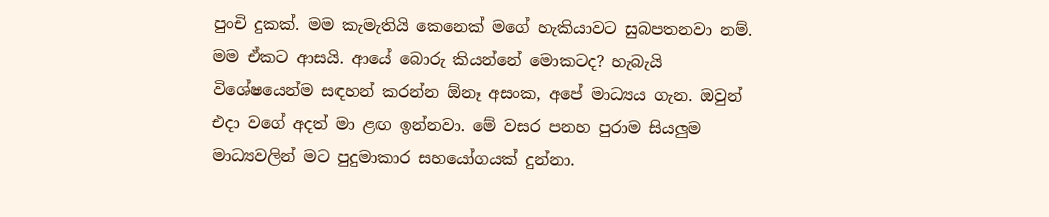පුංචි දුකක්. මම කැමැතියි කෙනෙක් මගේ හැකියාවට සුබපතනවා නම්. මම ඒකට ආසයි. ආයේ බොරු කියන්නේ මොකටද? හැබැයි විශේෂයෙන්ම සඳහන් කරන්න ඕනෑ අසංක, අපේ මාධ්‍යය ගැන. ඔවුන් එදා වගේ අදත් මා ළඟ ඉන්නවා. මේ වසර පනහ පුරාම සියලුම මාධ්‍යවලින් මට පුදුමාකාර සහයෝගයක් දුන්නා.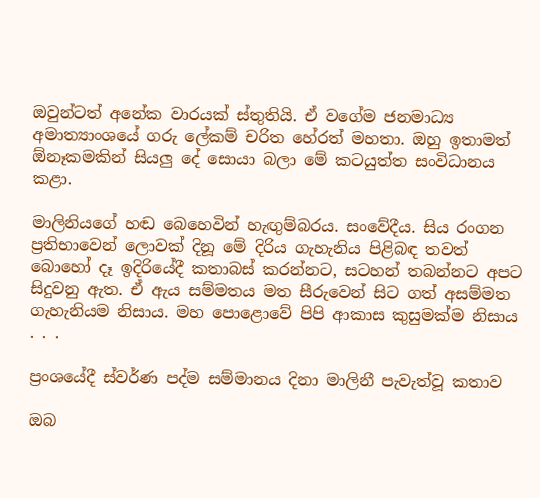ඔවුන්ටත් අනේක වාරයක් ස්තුතියි. ඒ වගේම ජනමාධ්‍ය අමාත්‍යාංශයේ ගරු ලේකම් චරිත හේරත් මහතා. ඔහු ඉතාමත් ඕනෑකමකින් සියලු දේ සොයා බලා මේ කටයුත්ත සංවිධානය කළා.

මාලිනියගේ හඬ බෙහෙවින් හැඟුම්බරය. සංවේදීය. සිය රංගන ප්‍රතිභාවෙන් ලොවක් දිනූ මේ දිරිය ගැහැනිය පිළිබඳ තවත් බොහෝ දෑ ඉදිරියේදී කතාබස් කරන්නට, සටහන් තබන්නට අපට සිදුවනු ඇත. ඒ ඇය සම්මතය මත සීරුවෙන් සිට ගත් අසම්මත ගැහැනියම නිසාය. මහ පොළොවේ පිපි ආකාස කුසුමක්ම නිසාය . . .

ප්‍රංශයේදී ස්වර්ණ පද්ම සම්මානය දිනා මාලිනී පැවැත්වූ කතාව

ඔබ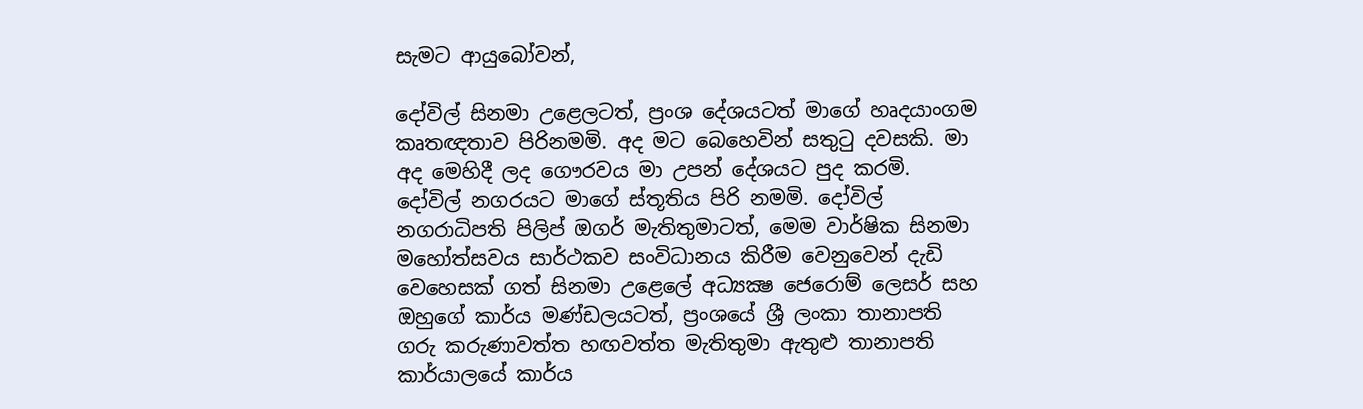සැමට ආයුබෝවන්,

දෝවිල් සිනමා උළෙලටත්, ප්‍රංශ දේශයටත් මාගේ හෘදයාංගම කෘතඥතාව පිරිනමමි. අද මට බෙහෙවින් සතුටු දවසකි. මා අද මෙහිදී ලද ගෞරවය මා උපන් දේශයට පුද කරමි. දෝවිල් නගරයට මාගේ ස්තූතිය පිරි නමමි. දෝවිල් නගරාධිපති පිලිප් ඔගර් මැතිතුමාටත්, මෙම වාර්ෂික සිනමා මහෝත්සවය සාර්ථකව සංවිධානය කිරීම වෙනුවෙන් දැඩි වෙහෙසක් ගත් සිනමා උළෙලේ අධ්‍යක්‍ෂ ජෙරොම් ලෙසර් සහ ඔහුගේ කාර්ය මණ්ඩලයටත්, ප්‍රංශයේ ශ්‍රී ලංකා තානාපති ගරු කරුණාවත්ත හඟවත්ත මැතිතුමා ඇතුළු තානාපති කාර්යාලයේ කාර්ය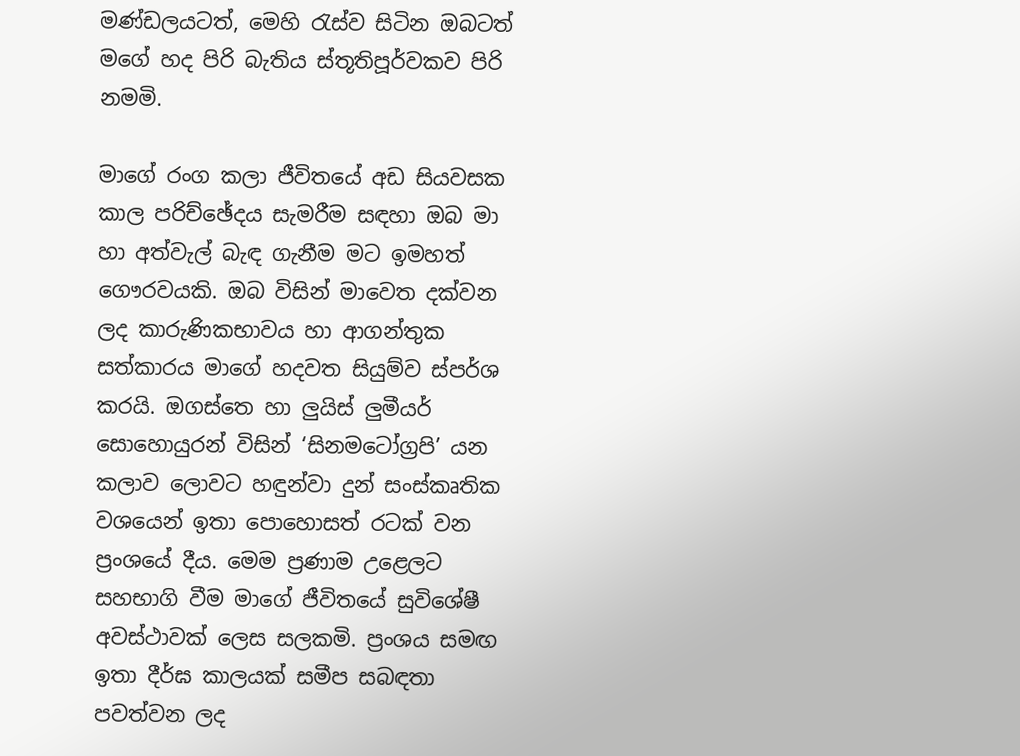මණ්ඩලයටත්, මෙහි රැස්ව සිටින ඔබටත් මගේ හද පිරි බැතිය ස්තූතිපූර්වකව පිරි නමමි.

මාගේ රංග කලා ජීවිතයේ අඩ සියවසක කාල පරිච්ඡේදය සැමරීම සඳහා ඔබ මා හා අත්වැල් බැඳ ගැනීම මට ඉමහත් ගෞරවයකි. ඔබ විසින් මාවෙත දක්වන ලද කාරුණිකභාවය හා ආගන්තුක සත්කාරය මාගේ හදවත සියුම්ව ස්පර්ශ කරයි. ඔගස්තෙ හා ලුයිස් ලුමීයර් සොහොයුරන් විසින් ‘සිනමටෝග්‍රපි’ යන කලාව ලොවට හඳුන්වා දුන් සංස්කෘතික වශයෙන් ඉතා පොහොසත් රටක් වන ප්‍රංශයේ දීය. මෙම ප්‍රණාම උළෙලට සහභාගි වීම මාගේ ජීවිතයේ සුවිශේෂී අවස්ථාවක් ලෙස සලකමි. ප්‍රංශය සමඟ ඉතා දීර්ඝ කාලයක් සමීප සබඳතා පවත්වන ලද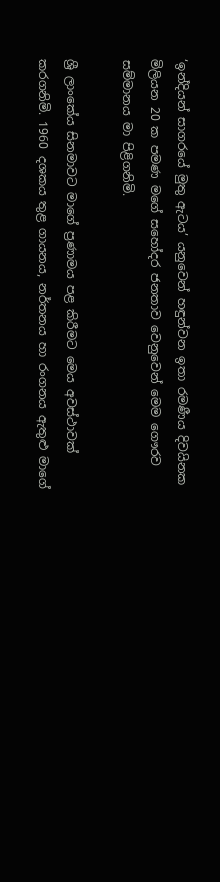‘ඉන්දියන් සාගරයේ මුතු ඇටය’ යනුවෙන් හඳුන්වන ඉතා රමණීය දිවයිනක මිලියන 20 ක පමණ මගේ සහෝදර ජනතාව වෙනුවෙන් මෙම ගෞරව සම්මානය මා පිළිගනිමි.

ශ්‍රී ලාංකේය සිනමාවට මාගේ ප්‍රණාමය පළ කිරීමට මෙය අවස්ථාවක් කරගනිමි. 1960 දශකය තුළ ගායනය, නර්තනය හා රංගනය ඇතුළු මාගේ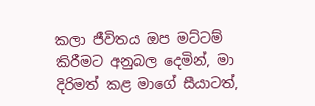කලා ජීවිතය ඔප මට්ටම් කිරීමට අනුබල දෙමින්, මා දිරිමත් කළ මාගේ සීයාටත්,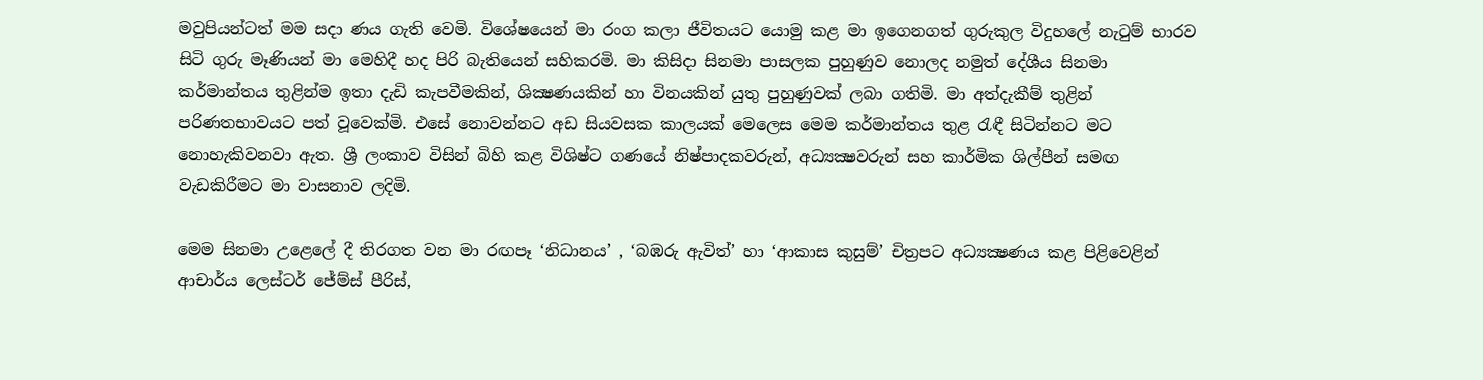මවුපියන්ටත් මම සදා ණය ගැති වෙමි. විශේෂයෙන් මා රංග කලා ජීවිතයට යොමු කළ මා ඉගෙනගත් ගුරුකුල විදුහලේ නැටුම් භාරව සිටි ගුරු මෑණියන් මා මෙහිදී හද පිරි බැතියෙන් සහිකරමි. මා කිසිදා සිනමා පාසලක පුහුණුව නොලද නමුත් දේශීය සිනමා කර්මාන්තය තුළින්ම ඉතා දැඩි කැපවීමකින්, ශික්‍ෂණයකින් හා විනයකින් යුතු පුහුණුවක් ලබා ගතිමි. මා අත්දැකීම් තුළින් පරිණතභාවයට පත් වූවෙක්මි. එසේ නොවන්නට අඩ සියවසක කාලයක් මෙලෙස මෙම කර්මාන්තය තුළ රැඳී සිටින්නට මට නොහැකිවනවා ඇත. ශ්‍රී ලංකාව විසින් බිහි කළ විශිෂ්ට ගණයේ නිෂ්පාදකවරුන්, අධ්‍යක්‍ෂවරුන් සහ කාර්මික ශිල්පීන් සමඟ වැඩකිරීමට මා වාසනාව ලදිමි.

මෙම සිනමා උළෙලේ දී තිරගත වන මා රඟපෑ ‘නිධානය’ , ‘බඹරු ඇවිත්’ හා ‘ආකාස කුසුම්’ චිත්‍රපට අධ්‍යක්‍ෂණය කළ පිළිවෙළින් ආචාර්ය ලෙස්ටර් ජේම්ස් පීරිස්,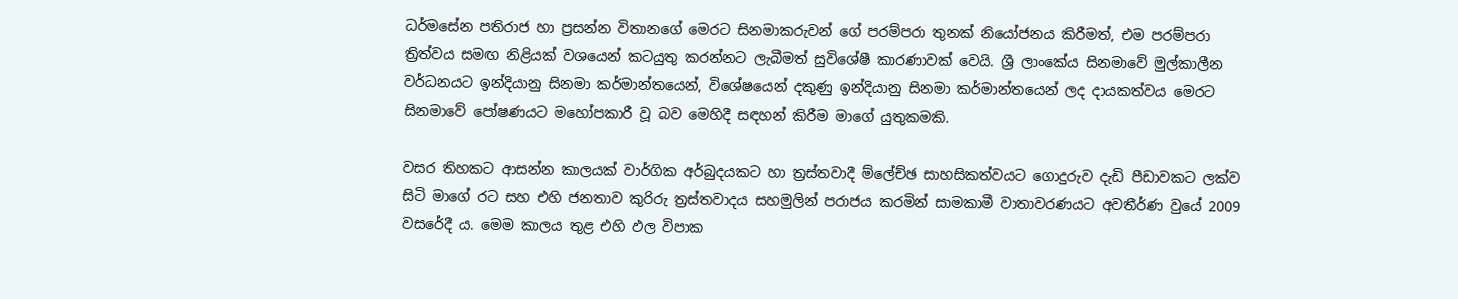ධර්මසේන පතිරාජ හා ප්‍රසන්න විතානගේ මෙරට සිනමාකරුවන් ගේ පරම්පරා තුනක් නියෝජනය කිරීමත්, එම පරම්පරා ත්‍රිත්වය සමඟ නිළියක් වශයෙන් කටයුතු කරන්නට ලැබීමත් සුවිශේෂී කාරණාවක් වෙයි. ශ්‍රී ලාංකේය සිනමාවේ මුල්කාලීන වර්ධනයට ඉන්දියානු සිනමා කර්මාන්තයෙන්, විශේෂයෙන් දකුණු ඉන්දියානු සිනමා කර්මාන්තයෙන් ලද දායකත්වය මෙරට සිනමාවේ පෝෂණයට මහෝපකාරී වූ බව මෙහිදී සඳහන් කිරීම මාගේ යුතුකමකි.

වසර තිහකට ආසන්න කාලයක් වාර්ගික අර්බුදයකට හා ත්‍රස්තවාදී ම්ලේච්ඡ සාහසිකත්වයට ගොදුරුව දැඩි පීඩාවකට ලක්ව සිටි මාගේ රට සහ එහි ජනතාව කුරිරු ත්‍රස්තවාදය සහමුලින් පරාජය කරමින් සාමකාමී වාතාවරණයට අවතීර්ණ වුයේ 2009 වසරේදී ය. මෙම කාලය තුළ එහි ඵල විපාක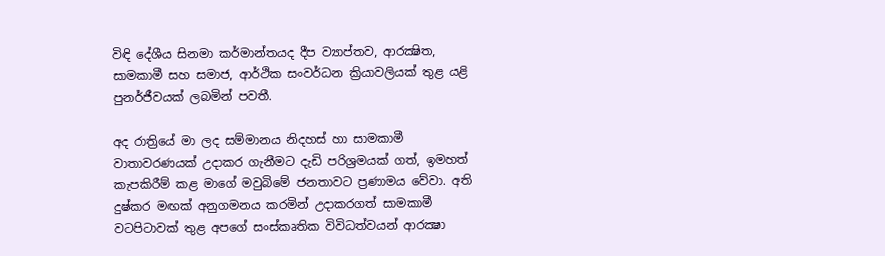විඳි දේශීය සිනමා කර්මාන්තයද දීප ව්‍යාප්තව, ආරක්‍ෂිත, සාමකාමී සහ සමාජ, ආර්ථික සංවර්ධන ක්‍රියාවලියක් තුළ යළි පුනර්ජීවයක් ලබමින් පවතී.

අද රාත්‍රියේ මා ලද සම්මානය නිදහස් හා සාමකාමී වාතාවරණයක් උදාකර ගැනීමට දැඩි පරිශ්‍රමයක් ගත්, ඉමහත් කැපකිරීම් කළ මාගේ මවුබිමේ ජනතාවට ප්‍රණාමය වේවා. අති දුෂ්කර මඟක් අනුගමනය කරමින් උදාකරගත් සාමකාමී වටපිටාවක් තුළ අපගේ සංස්කෘතික විවිධත්වයන් ආරක්‍ෂා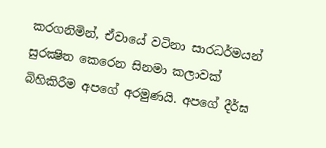කරගනිමින්, ඒවායේ වටිනා සාරධර්මයන් සුරක්‍ෂිත කෙරෙන සිනමා කලාවක් බිහිකිරීම අපගේ අරමුණයි. අපගේ දීර්ඝ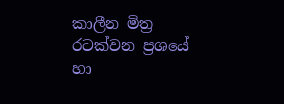කාලීන මිත්‍ර රටක්වන ප්‍රශයේ හා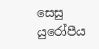සෙසු යුරෝපීය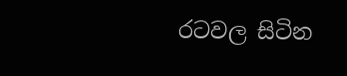රටවල සිටින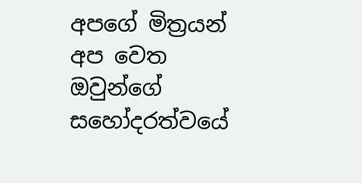අපගේ මිත්‍රයන් අප වෙත ඔවුන්ගේ සහෝදරත්වයේ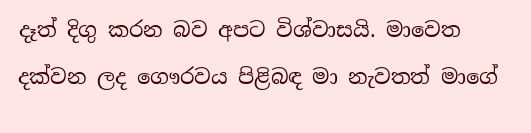දෑත් දිගු කරන බව අපට විශ්වාසයි. මාවෙත දක්වන ලද ගෞරවය පිළිබඳ මා නැවතත් මාගේ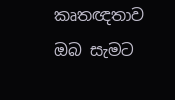කෘතඥතාව ඔබ සැමට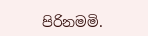පිරිනමමි.